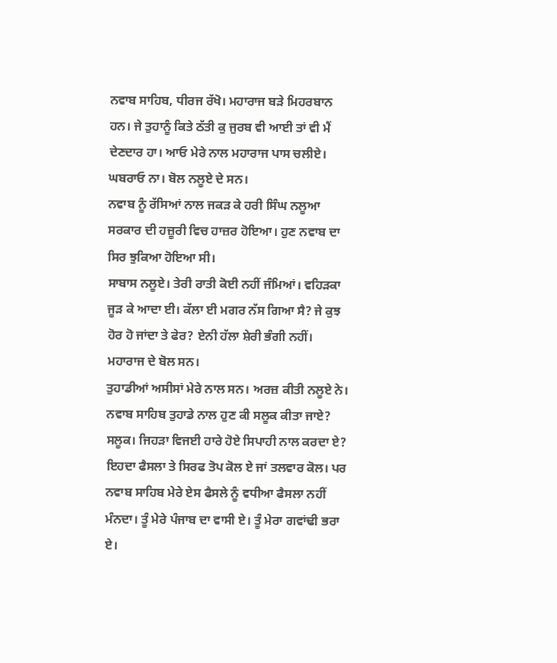ਨਵਾਬ ਸਾਹਿਬ, ਧੀਰਜ ਰੱਖੋ। ਮਹਾਰਾਜ ਬੜੇ ਮਿਹਰਬਾਨ ਹਨ। ਜੇ ਤੁਹਾਨੂੰ ਕਿਤੇ ਠੱਤੀ ਕੁ ਜੁਰਬ ਵੀ ਆਈ ਤਾਂ ਵੀ ਮੈਂ ਦੇਣਦਾਰ ਹਾ। ਆਓ ਮੇਰੇ ਨਾਲ ਮਹਾਰਾਜ ਪਾਸ ਚਲੀਏ। ਘਬਰਾਓ ਨਾ। ਬੋਲ ਨਲੂਏ ਦੇ ਸਨ।
ਨਵਾਬ ਨੂੰ ਰੱਸਿਆਂ ਨਾਲ ਜਕੜ ਕੇ ਹਰੀ ਸਿੰਘ ਨਲੂਆ ਸਰਕਾਰ ਦੀ ਹਜ਼ੂਰੀ ਵਿਚ ਹਾਜ਼ਰ ਹੋਇਆ। ਹੁਣ ਨਵਾਬ ਦਾ ਸਿਰ ਝੁਕਿਆ ਹੋਇਆ ਸੀ।
ਸਾਬਾਸ ਨਲੂਏ। ਤੇਰੀ ਰਾਤੀ ਕੋਈ ਨਹੀਂ ਜੰਮਿਆਂ। ਵਹਿੜਕਾ ਜੂੜ ਕੇ ਆਦਾ ਈ। ਕੱਲਾ ਈ ਮਗਰ ਨੱਸ ਗਿਆ ਸੈ? ਜੇ ਕੁਝ ਹੋਰ ਹੋ ਜਾਂਦਾ ਤੇ ਫੇਰ? ਏਨੀ ਹੱਲਾ ਸ਼ੇਰੀ ਭੰਗੀ ਨਹੀਂ। ਮਹਾਰਾਜ ਦੇ ਬੋਲ ਸਨ।
ਤੁਹਾਡੀਆਂ ਅਸੀਸਾਂ ਮੇਰੇ ਨਾਲ ਸਨ। ਅਰਜ਼ ਕੀਤੀ ਨਲੂਏ ਨੇ।
ਨਵਾਬ ਸਾਹਿਬ ਤੁਹਾਡੇ ਨਾਲ ਹੁਣ ਕੀ ਸਲੂਕ ਕੀਤਾ ਜਾਏ?
ਸਲੂਕ। ਜਿਹੜਾ ਵਿਜਈ ਹਾਰੇ ਹੋਏ ਸਿਪਾਹੀ ਨਾਲ ਕਰਦਾ ਏ?
ਇਹਦਾ ਫੈਸਲਾ ਤੇ ਸਿਰਫ ਤੋਪ ਕੋਲ ਏ ਜਾਂ ਤਲਵਾਰ ਕੋਲ। ਪਰ ਨਵਾਬ ਸਾਹਿਬ ਮੇਰੇ ਏਸ ਫੈਸਲੇ ਨੂੰ ਵਧੀਆ ਫੈਸਲਾ ਨਹੀਂ ਮੰਨਦਾ। ਤੂੰ ਮੇਰੇ ਪੰਜਾਬ ਦਾ ਵਾਸੀ ਏ। ਤੂੰ ਮੇਰਾ ਗਵਾਂਢੀ ਭਰਾ ਏ।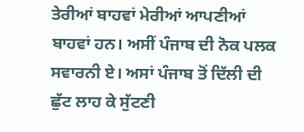ਤੇਰੀਆਂ ਬਾਹਵਾਂ ਮੇਰੀਆਂ ਆਪਣੀਆਂ ਬਾਹਵਾਂ ਹਨ। ਅਸੀਂ ਪੰਜਾਬ ਦੀ ਨੋਕ ਪਲਕ ਸਵਾਰਨੀ ਏ। ਅਸਾਂ ਪੰਜਾਬ ਤੋਂ ਦਿੱਲੀ ਦੀ ਛੁੱਟ ਲਾਹ ਕੇ ਸੁੱਟਣੀ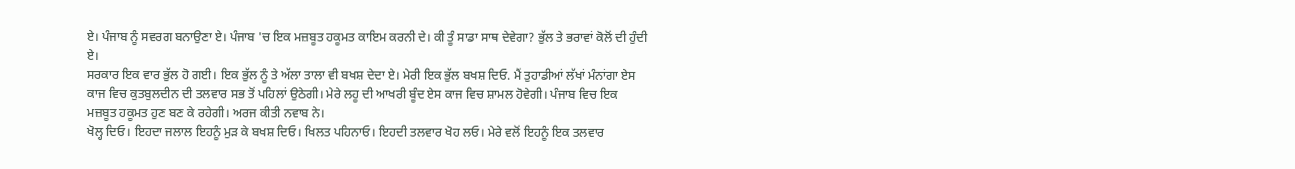ਏ। ਪੰਜਾਬ ਨੂੰ ਸਵਰਗ ਬਨਾਉਣਾ ਏ। ਪੰਜਾਬ 'ਚ ਇਕ ਮਜ਼ਬੂਤ ਹਕੂਮਤ ਕਾਇਮ ਕਰਨੀ ਦੇ। ਕੀ ਤੂੰ ਸਾਡਾ ਸਾਥ ਦੇਵੇਗਾ? ਭੁੱਲ ਤੇ ਭਰਾਵਾਂ ਕੋਲੋਂ ਦੀ ਹੁੰਦੀ ਏ।
ਸਰਕਾਰ ਇਕ ਵਾਰ ਭੁੱਲ ਹੋ ਗਈ। ਇਕ ਭੁੱਲ ਨੂੰ ਤੇ ਅੱਲਾ ਤਾਲਾ ਵੀ ਬਖਸ਼ ਦੇਦਾ ਏ। ਮੇਰੀ ਇਕ ਭੁੱਲ ਬਖਸ਼ ਦਿਓ. ਮੈਂ ਤੁਹਾਡੀਆਂ ਲੱਖਾਂ ਮੰਨਾਂਗਾ ਏਸ ਕਾਜ ਵਿਚ ਕੁਤਬੁਲਦੀਨ ਦੀ ਤਲਵਾਰ ਸਭ ਤੋਂ ਪਹਿਲਾਂ ਉਠੇਗੀ। ਮੇਰੇ ਲਹੂ ਦੀ ਆਖਰੀ ਬੂੰਦ ਏਸ ਕਾਜ ਵਿਚ ਸ਼ਾਮਲ ਹੋਵੇਗੀ। ਪੰਜਾਬ ਵਿਚ ਇਕ ਮਜ਼ਬੂਤ ਹਕੂਮਤ ਹੁਣ ਬਣ ਕੇ ਰਹੇਗੀ। ਅਰਜ ਕੀਤੀ ਨਵਾਬ ਨੇ।
ਖੋਲ੍ਹ ਦਿਓ। ਇਹਦਾ ਜਲਾਲ ਇਹਨੂੰ ਮੁੜ ਕੇ ਬਖਸ਼ ਦਿਓ। ਖਿਲਤ ਪਹਿਨਾਓ। ਇਹਦੀ ਤਲਵਾਰ ਖੋਹ ਲਓ। ਮੇਰੇ ਵਲੋਂ ਇਹਨੂੰ ਇਕ ਤਲਵਾਰ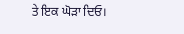ਤੇ ਇਕ ਘੋੜਾ ਦਿਓ।